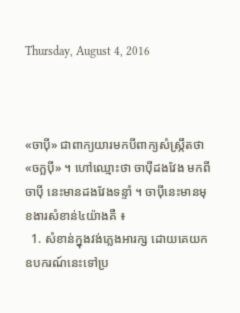Thursday, August 4, 2016



«ចាប៉ី» ជាពាក្យយារមកបីពាក្យសំស្ក្រឹតថា «ចក្ឆប៉ី» ។ ហៅឈ្មោះថា ចាប៉ីដងវែង មកពីចាប៉ី នេះមានដងវែងទន្ទាំ ។ ចាប៉ីនេះមានមុខងារសំខាន់៤យ៉ាងគឺ ៖
  1. សំខាន់ក្នុងវង់ភ្លេងអារក្ស ដោយគេយកឧបករណ៍នេះទៅប្រ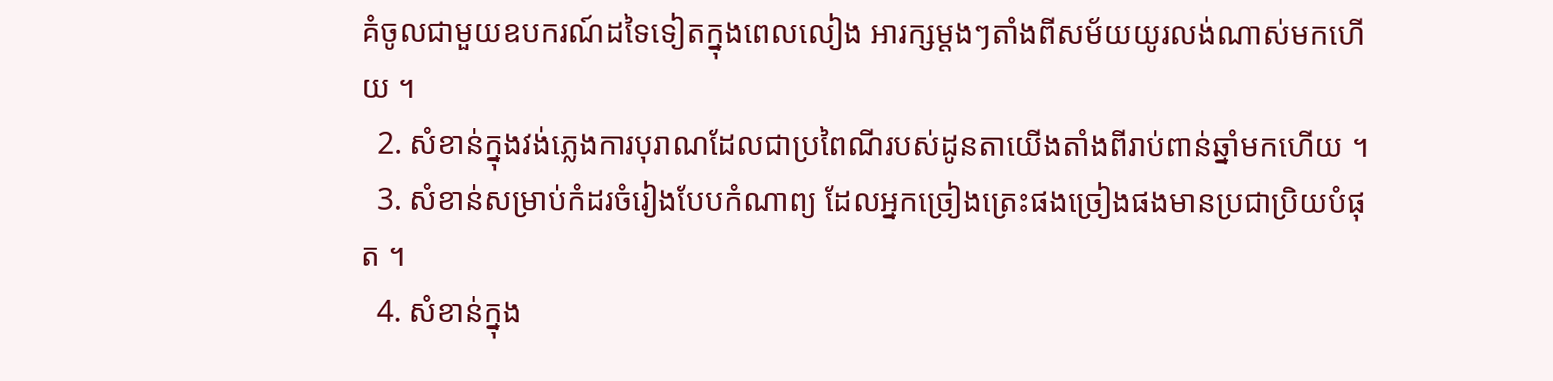គំចូលជាមួយឧបករណ៍ដទៃទៀតក្នុងពេលលៀង អារក្សម្ដងៗតាំងពីសម័យយូរលង់ណាស់មកហើយ ។
  2. សំខាន់ក្នុងវង់ភ្លេងការបុរាណដែលជាប្រពៃណីរបស់ដូនតាយើងតាំងពីរាប់ពាន់ឆ្នាំមកហើយ ។
  3. សំខាន់សម្រាប់កំដរចំរៀងបែបកំណាព្យ ដែលអ្នកច្រៀងត្រេះផងច្រៀងផងមានប្រជាប្រិយបំផុត ។
  4. សំខាន់ក្នុង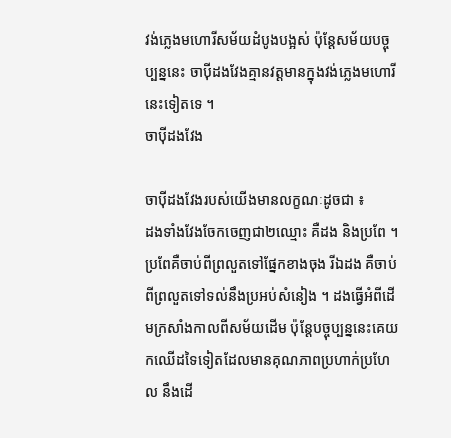វង់ភ្លេងមហោរីសម័យដំបូងបង្អស់ ប៉ុន្ដែសម័យបច្ចុប្បន្ននេះ ចាប៉ីដងវែងគ្មានវត្ដមានក្នុងវង់ភ្លេងមហោរីនេះទៀតទេ ។
ចាប៉ីដងវែង

ចាប៉ីដងវែងរបស់យើងមានលក្ខណៈដូចជា ៖
ដងទាំងវែងចែកចេញជា២ឈ្មោះ គឺដង និងប្រពែ ។ ប្រពែគឺចាប់ពីព្រលួតទៅផ្នែកខាងចុង រីឯដង គឺចាប់ពីព្រលួតទៅទល់នឹងប្រអប់សំនៀង ។ ដងធ្វើអំពីដើមក្រសាំងកាលពីសម័យដើម ប៉ុន្ដែបច្ចុប្បន្ននេះគេយកឈើដទៃទៀតដែលមានគុណភាពប្រហាក់ប្រហែល នឹងដើ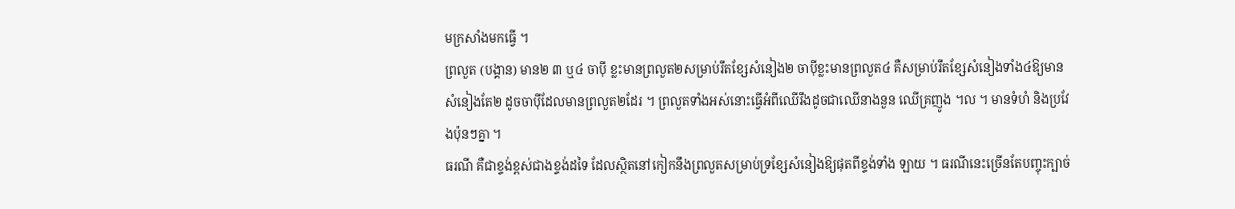មក្រសាំងមកធ្វើ ។
ព្រលួត (បង្គាន) មាន២ ៣ ឬ៤ ចាប៉ី ខ្លះមានព្រលួត២សម្រាប់រឹតខ្សែសំនៀង២ ចាប៉ីខ្លះមានព្រលួត៤ គឺសម្រាប់រឹតខ្សែសំនៀងទាំង៤ឱ្យមានសំនៀងតែ២ ដូចចាប៉ីដែលមានព្រលួត២ដែរ ។ ព្រលួតទាំងអស់នោះធ្វើអំពីឈើរឹងដូចជាឈើនាងនួន ឈើគ្រញូង ។ល ។ មានទំហំ និងប្រវែងប៉ុនៗគ្នា ។
ធរណី គឺជាខ្ទង់ខ្ពស់ជាងខ្ទង់ដទៃ ដែលស្ថិតនៅកៀកនឹងព្រលួតសម្រាប់ទ្រខ្សែសំនៀងឱ្យផុតពីខ្ទង់ទាំង ឡាយ ។ ធរណីនេះច្រើនតែបញ្ចុះក្បាច់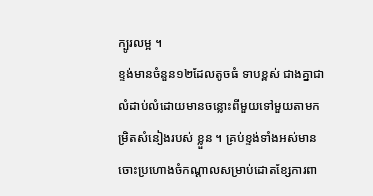ក្បូរលម្អ ។
ខ្ទង់មានចំនួន១២ដែលតូចធំ ទាបខ្ពស់ ជាងគ្នាជាលំដាប់លំដោយមានចន្លោះពីមួយទៅមួយតាមកម្រិតសំនៀងរបស់ ខ្លួន ។ គ្រប់ខ្ទង់ទាំងអស់មានចោះប្រហោងចំកណ្ដាលសម្រាប់ដោតខ្សែការពា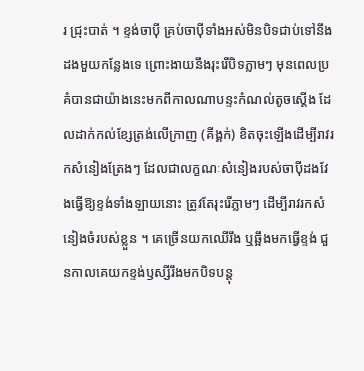រ ជ្រុះបាត់ ។ ខ្ទង់ចាប៉ី គ្រប់ចាប៉ីទាំងអស់មិនបិទជាប់ទៅនឹងដងមួយកន្លែងទេ ព្រោះងាយនឹងរុះរើបិទភ្លាមៗ មុនពេលប្រគំបានជាយ៉ាងនេះមកពីកាលណាបន្ទះកំណល់តូចស្ដើង ដែលដាក់កល់ខ្សែត្រង់លើក្រាញ (គីង្គក់) ខិតចុះឡើងដើម្បីរាវរកសំនៀងត្រែងៗ ដែលជាលក្ខណៈសំនៀងរបស់ចាប៉ីដងវែងធ្វើឱ្យខ្ទង់ទាំងឡាយនោះ ត្រូវតែរុះរើភ្លាមៗ ដើម្បីរាវរកសំនៀងចំរបស់ខ្លួន ។ គេច្រើនយកឈើរឹង ឬឆ្អឹងមកធ្វើខ្ទង់ ជួនកាលគេយកខ្ទង់ឫស្សីរឹងមកបិទបន្ដុ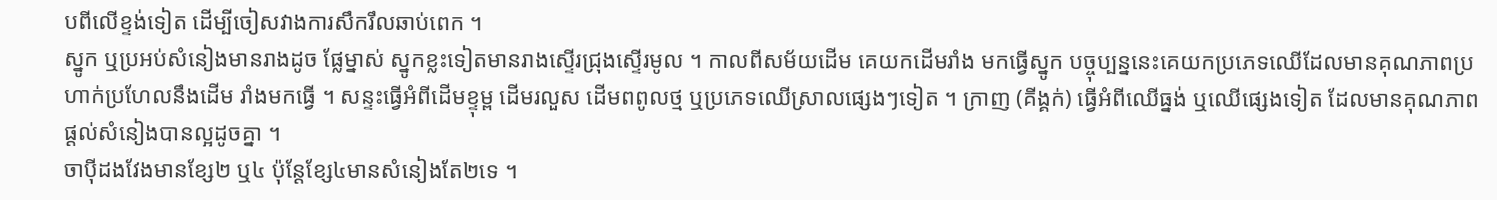បពីលើខ្ទង់ទៀត ដើម្បីចៀសវាងការសឹករឹលឆាប់ពេក ។
ស្នូក ឬប្រអប់សំនៀងមានរាងដូច ផ្លែម្នាស់ ស្នូកខ្លះទៀតមានរាងស្ទើរជ្រុងស្ទើរមូល ។ កាលពីសម័យដើម គេយកដើមរាំង មកធ្វើស្នូក បច្ចុប្បន្ននេះគេយកប្រភេទឈើដែលមានគុណភាពប្រហាក់ប្រហែលនឹងដើម រាំងមកធ្វើ ។ សន្ទះធ្វើអំពីដើមខ្ទុម្ព ដើមរលួស ដើមពពូលថ្ម ឬប្រភេទឈើស្រាលផ្សេងៗទៀត ។ ក្រាញ (គីង្គក់) ធ្វើអំពីឈើធ្នង់ ឬឈើផ្សេងទៀត ដែលមានគុណភាពផ្ដល់សំនៀងបានល្អដូចគ្នា ។
ចាប៉ីដងវែងមានខ្សែ២ ឬ៤ ប៉ុន្ដែខ្សែ៤មានសំនៀងតែ២ទេ ។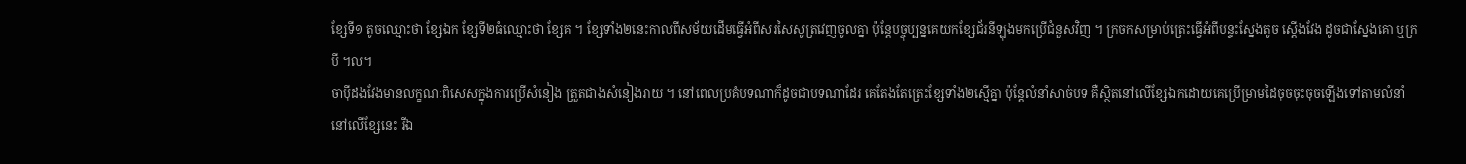ខ្សែទី១ តូចឈ្មោះថា ខ្សែឯក ខ្សែទី២ធំឈ្មោះថា ខ្សែគ ។ ខ្សែទាំង២នេះកាលពីសម័យដើមធ្វើអំពីសរសៃសូត្រវេញចូលគ្នា ប៉ុន្ដែបច្ចុប្បន្នគេយកខ្សែជ័រនីឡុងមកប្រើជំនួសវិញ ។ ក្រចកសម្រាប់ត្រេះធ្វើអំពីបន្ទះស្នែងតូច ស្ដើងវែង ដូចជាស្នែងគោ ឬក្របី ។ល។
ចាប៉ីដងវែងមានលក្ខណៈពិសេសក្នុងការប្រើសំនៀង ត្រួតជាងសំនៀងរាយ ។ នៅពេលប្រគំបទណាក៏ដូចជាបទណាដែរ គេតែងតែត្រេះខ្សែទាំង២ស្មើគ្នា ប៉ុន្ដែលំនាំសាច់បទ គឺស្ថិតនៅលើខ្សែឯកដោយគេប្រើម្រាមដៃចុចចុះចុចឡើងទៅតាមលំនាំ នៅលើខ្សែនេះ រីឯ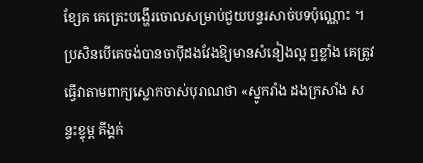ខ្សែគ គេត្រេះបង្ហើរចោលសម្រាប់ជួយបន្ទរសាច់បទប៉ុណ្ណោះ ។
ប្រសិនបើគេចង់បានចាប៉ីដងវែងឱ្យមានសំនៀងល្អ ឮខ្លាំង គេត្រូវធ្វើវាតាមពាក្យស្លោកចាស់បុរាណថា «ស្នូករាំង ដងក្រសាំង សន្ទះខ្ទុម្ព គីង្គក់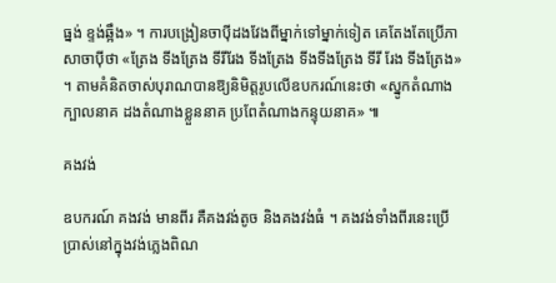ធ្នង់ ខ្ទង់ឆ្អឹង» ។ ការបង្រៀនចាប៉ីដងវែងពីម្នាក់ទៅម្នាក់ទៀត គេតែងតែប្រើភាសាចាប៉ីថា «ត្រែង ទីងត្រែង ទីរីរែង ទីងត្រែង ទីងទីងត្រែង ទីរី រែង ទីងត្រែង» ។ តាមគំនិតចាស់បុរាណបានឱ្យនិមិត្ដរូបលើឧបករណ៍នេះថា «ស្នូកតំណាងក្បាលនាគ ដងតំណាងខ្លួននាគ ប្រពែតំណាងកន្ទុយនាគ» ៕

គងវង់

ឧបករណ៍ គងវង់ មានពីរ គឺគងវង់តូច និងគងវង់ធំ ។ គងវង់ទាំងពីរនេះប្រើប្រាស់នៅក្នុងវង់ភ្លេងពិណ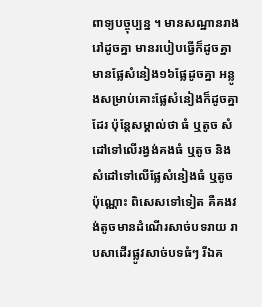ពាទ្យបច្ចុប្បន្ន ។ មានសណ្ឋានរាងរៅដូចគ្នា មានរបៀបធ្វើក៏ដូចគ្នា មានផ្លែសំនៀង១៦ផ្លែដូចគ្នា អន្លូងសម្រាប់គោះផ្លែសំនៀងក៏ដូចគ្នាដែរ ប៉ុន្តែសម្គាល់ថា ធំ ឬតូច សំដៅទៅលើរង្វង់គងធំ ឬតូច និងសំដៅទៅលើផ្លែសំនៀងធំ ឬតូចប៉ុណ្ណោះ ពិសេសទៅទៀត គឺគងវង់តូចមានដំណើរសាច់បទរាយ រាបសាដើរផ្លូវសាច់បទធំៗ រីឯគ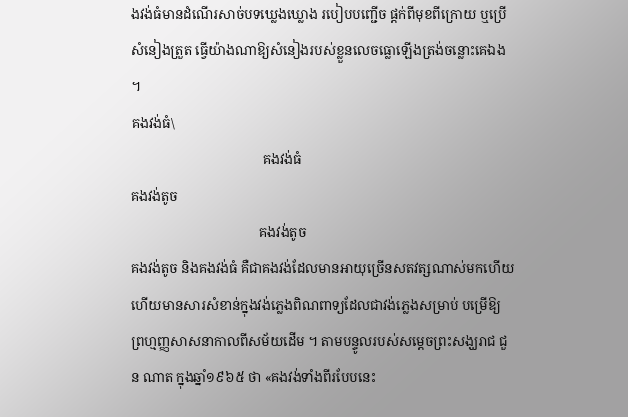ងវង់ធំមានដំណើរសាច់បទឃ្លេងឃ្លោង របៀបបញ្ជើច ផ្តក់ពីមុខពីក្រោយ ឬប្រើសំនៀងត្រួត ធ្វើយ៉ាងណាឱ្យសំនៀងរបស់ខ្លួនលេចធ្លោឡើងត្រង់ចន្លោះគេឯង ។
គងវង់ធំ\
                                       គងវង់ធំ
គងវង់តូច
                                      គងវង់តូច
គងវង់តូច និងគងវង់ធំ គឺជាគងវង់ដែលមានអាយុច្រើនសតវត្សណាស់មកហើយ ហើយមានសារសំខាន់ក្នុងវង់ភ្លេងពិណពាទ្យដែលជាវង់ភ្លេងសម្រាប់ បម្រើឱ្យព្រហ្មញ្ញសាសនាកាលពីសម័យដើម ។ តាមបន្ទូលរបស់សម្តេចព្រះសង្ឃរាជ ជួន ណាត ក្នុងឆ្នាំ១៩៦៥ ថា «គងវង់ទាំងពីរបែបនេះ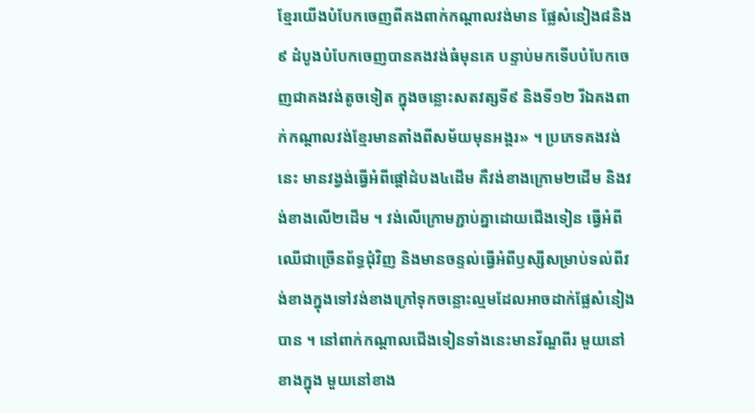ខ្មែរយើងបំបែកចេញពីគងពាក់កណ្តាលវង់មាន ផ្លែសំនៀង៨និង៩ ដំបូងបំបែកចេញបានគងវង់ធំមុនគេ បន្ទាប់មកទើបបំបែកចេញជាគងវង់តូចទៀត ក្នុងចន្លោះសតវត្សទី៩ និងទី១២ រីឯគងពាក់កណ្តាលវង់ខ្មែរមានតាំងពីសម័យមុនអង្គរ» ។ ប្រភេទគងវង់នេះ មានវង្វង់ធ្វើអំពីផ្តៅដំបង៤ដើម គឺវង់ខាងក្រោម២ដើម និងវង់ខាងលើ២ដើម ។ វង់លើក្រោមភ្ជាប់គ្នាដោយជើងទៀន ធ្វើអំពីឈើជាច្រើនព័ទ្ធជុំវិញ និងមានចន្ទល់ធ្វើអំពីឫស្សីសម្រាប់ទល់ពីវង់ខាងក្នុងទៅវង់ខាងក្រៅទុកចន្លោះល្មមដែលអាចដាក់ផ្លែសំនៀងបាន ។ នៅពាក់កណ្តាលជើងទៀនទាំងនេះមានវ័ណ្ឌពីរ មួយនៅខាងក្នុង មួយនៅខាង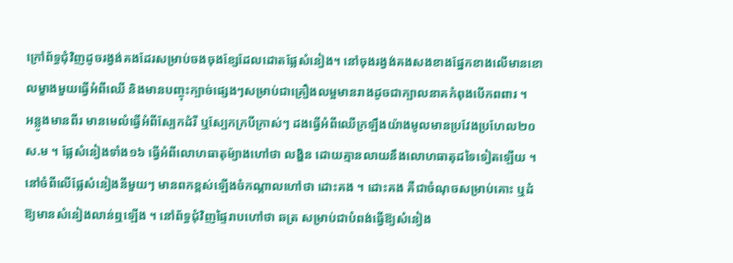ក្រៅព័ទ្ធជុំវិញដូចរង្វង់គងដែរសម្រាប់ចងចុងខ្សែដែលដោតផ្លែសំនៀង។ នៅចុងរង្វង់គងសងខាងផ្នែកខាងលើមានខោលម្ខាងមួយធ្វើអំពីឈើ និងមានបញ្ចុះក្បាច់ផ្សេងៗសម្រាប់ជាគ្រឿងលម្អមានរាងដូចជាក្បាលនាគកំពុងបើកពពារ ។
អន្លូងមានពីរ មានមេលំធ្វើអំពីស្បែកដំរី ឬស្បែកក្របីក្រាស់ៗ ដងធ្វើអំពីឈើក្រឡឹងយ៉ាងមូលមានប្រវែងប្រហែល២០ស.ម ។ ផ្លែសំនៀងទាំង១៦ ធ្វើអំពីលោហធាតុម៉្យាងហៅថា លង្ហិន ដោយគ្មានលាយនឹងលោហធាតុដទៃទៀតឡើយ ។ នៅចំពីលើផ្លែសំនៀងនីមួយៗ មានពកខ្ពស់ឡើងចំកណ្តាលហៅថា ដោះគង ។ ដោះគង គឺជាចំណុចសម្រាប់គោះ ឬដំឱ្យមានសំនៀងលាន់ឮឡើង ។ នៅព័ទ្ធជុំវិញផ្ទៃរាបហៅថា ឆត្រ សម្រាប់ជាបំពង់ធ្វើឱ្យសំនៀង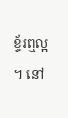ខ្ទ័រឮល្អ ។ នៅ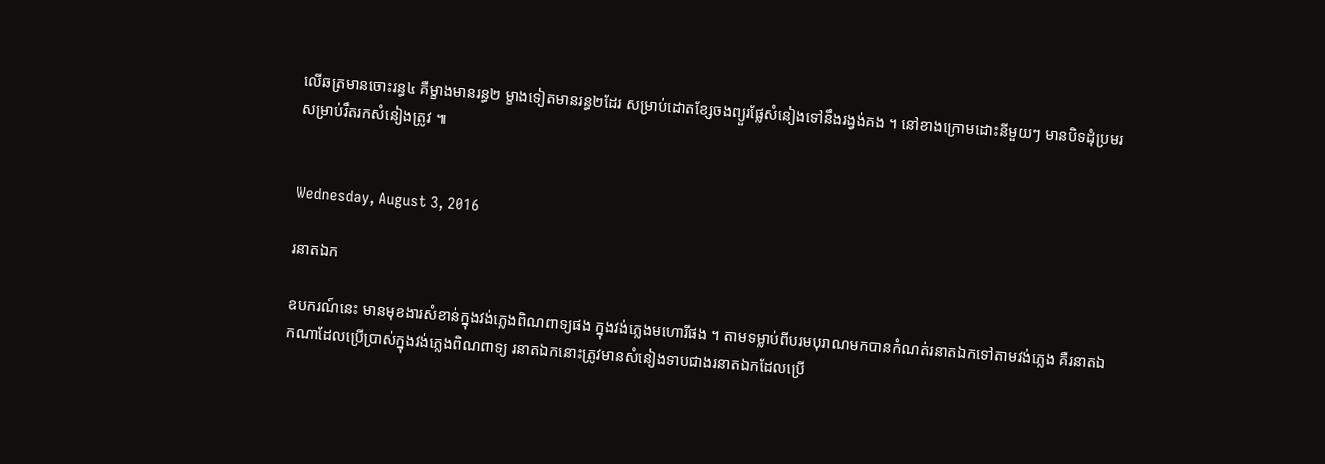លើឆត្រមានចោះរន្ធ៤ គឺម្ខាងមានរន្ធ២ ម្ខាងទៀតមានរន្ធ២ដែរ សម្រាប់ដោតខ្សែចងព្យួរផ្លែសំនៀងទៅនឹងរង្វង់គង ។ នៅខាងក្រោមដោះនីមួយៗ មានបិទដុំប្រមរសម្រាប់រឹតរកសំនៀងត្រូវ ៕


Wednesday, August 3, 2016

រនាតឯក

ឧបករណ៍នេះ មានមុខងារសំខាន់ក្នុងវង់ភ្លេងពិណពាទ្យផង ក្នុងវង់ភ្លេងមហោរីផង ។ តាមទម្លាប់ពីបរមបុរាណមកបានកំណត់រនាតឯកទៅតាមវង់ភ្លេង គឺរនាតឯកណាដែលប្រើប្រាស់ក្នុងវង់ភ្លេងពិណពាទ្យ រនាតឯកនោះត្រូវមានសំនៀងទាបជាងរនាតឯកដែលប្រើ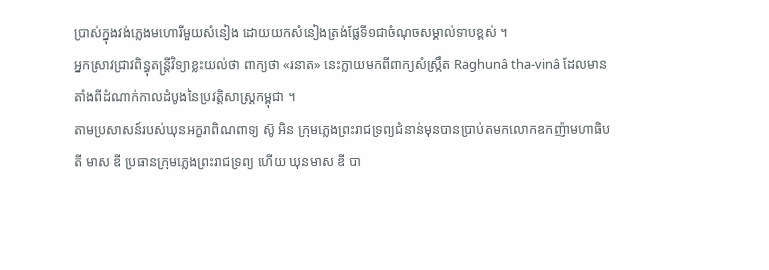ប្រាស់ក្នុងវង់ភ្លេងមហោរីមួយសំនៀង ដោយយកសំនៀងត្រង់ផ្លែទី១ជាចំណុចសម្គាល់ទាបខ្ពស់ ។
អ្នកស្រាវជ្រាវពិន្ធុតន្ត្រីវិទ្យាខ្លះយល់ថា ពាក្យថា «រនាត» នេះក្លាយមកពីពាក្យសំស្ក្រឹត Raghunâ tha-vinâ ដែលមានតាំងពីដំណាក់កាលដំបូងនៃប្រវត្តិសាស្ត្រកម្ពុជា ។
តាមប្រសាសន៍របស់ឃុនអក្ខរាពិណពាទ្យ ស៊ូ អិន ក្រុមភ្លេងព្រះរាជទ្រព្យជំនាន់មុនបានប្រាប់តមកលោកឧកញ៉ាមហាធិបតី មាស ឌី ប្រធានក្រុមភ្លេងព្រះរាជទ្រព្យ ហើយ ឃុនមាស ឌី បា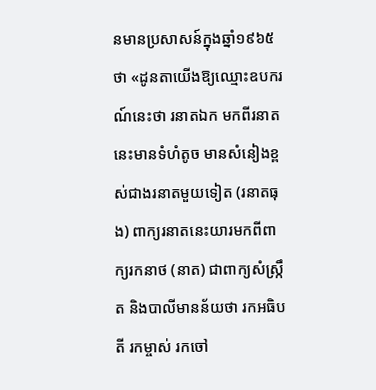នមានប្រសាសន៍ក្នុងឆ្នាំ១៩៦៥ថា «ដូនតាយើងឱ្យឈ្មោះឧបករណ៍នេះថា រនាតឯក មកពីរនាតនេះមានទំហំតូច មានសំនៀងខ្ពស់ជាងរនាតមួយទៀត (រនាតធុង) ពាក្យរនាតនេះយារមកពីពាក្យរកនាថ (នាត) ជាពាក្យសំស្ក្រឹត និងបាលីមានន័យថា រកអធិបតី រកម្ចាស់ រកចៅ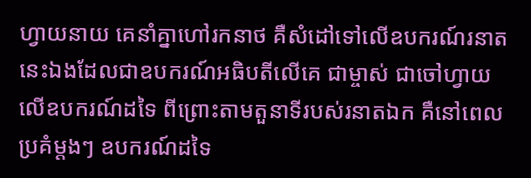ហ្វាយនាយ គេនាំគ្នាហៅរកនាថ គឺសំដៅទៅលើឧបករណ៍រនាតនេះឯងដែលជាឧបករណ៍អធិបតីលើគេ ជាម្ចាស់ ជាចៅហ្វាយលើឧបករណ៍ដទៃ ពីព្រោះតាមតួនាទីរបស់រនាតឯក គឺនៅពេលប្រគំម្តងៗ ឧបករណ៍ដទៃ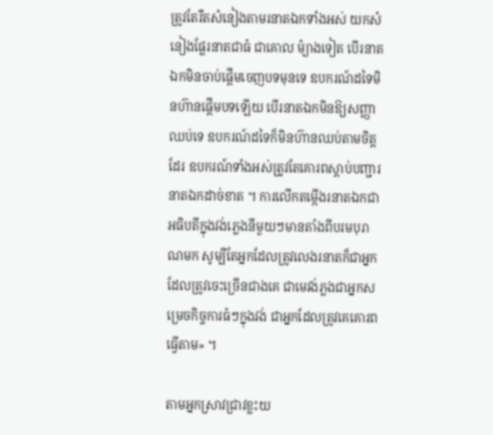ត្រូវតែរឹតសំនៀងតាមរនាតឯកទាំងអស់ យកសំនៀងផ្លែរនាតជាធំ ជាគោល ម៉្យាងទៀត បើរនាតឯកមិនចាប់ផ្តើមចេញបទមុនទេ ឧបករណ៍ដទៃមិនហ៊ានផ្តើមបទឡើយ បើរនាតឯកមិនឱ្យសញ្ញាឈប់ទេ ឧបករណ៍ដទៃក៏មិនហ៊ានឈប់តាមចិត្តដែរ ឧបករណ៍ទាំងអស់ត្រូវតែគោរពស្តាប់បញ្ជារនាតឯកដាច់ខាត ។ ការលើកតម្កើងរនាតឯកជាអធិបតីក្នុងវង់ភ្លេងនីមួយៗមានតាំងពីបរមបុរាណមក សូម្បីតែអ្នកដែលត្រូវលេងរនាតក៏ជាអ្នកដែលត្រូវចេះច្រើនជាងគេ ជាមេវង់ភ្លងជាអ្នកសម្រេចកិច្ចការធំៗក្នុងវង់ ជាអ្នកដែលត្រូវគេគោរពធ្វើតាម» ។

តាមអ្នកស្រាវជ្រាវខ្លះយ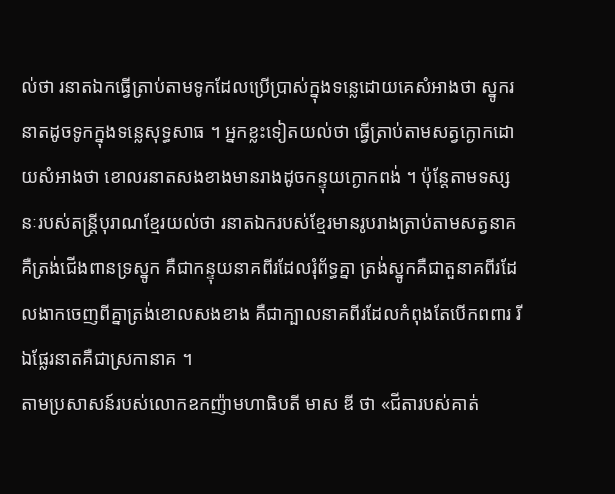ល់ថា រនាតឯកធ្វើត្រាប់តាមទូកដែលប្រើប្រាស់ក្នុងទន្លេដោយគេសំអាងថា ស្នូករនាតដូចទូកក្នុងទន្លេសុទ្ធសាធ ។ អ្នកខ្លះទៀតយល់ថា ធ្វើត្រាប់តាមសត្វក្ងោកដោយសំអាងថា ខោលរនាតសងខាងមានរាងដូចកន្ទុយក្ងោកពង់ ។ ប៉ុន្តែតាមទស្សនៈរបស់តន្ត្រីបុរាណខ្មែរយល់ថា រនាតឯករបស់ខ្មែរមានរូបរាងត្រាប់តាមសត្វនាគ គឺត្រង់ជើងពានទ្រស្នូក គឺជាកន្ទុយនាគពីរដែលរុំព័ទ្ធគ្នា ត្រង់ស្នូកគឺជាតួនាគពីរដែលងាកចេញពីគ្នាត្រង់ខោលសងខាង គឺជាក្បាលនាគពីរដែលកំពុងតែបើកពពារ រីឯផ្លែរនាតគឺជាស្រកានាគ ។
តាមប្រសាសន៍របស់លោកឧកញ៉ាមហាធិបតី មាស ឌី ថា «ជីតារបស់គាត់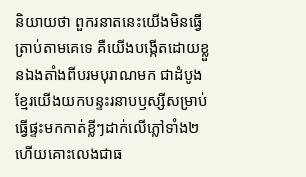និយាយថា ពួករនាតនេះយើងមិនធ្វើត្រាប់តាមគេទេ គឺយើងបង្កើតដោយខ្លួនឯងតាំងពីបរមបុរាណមក ជាដំបូងខ្មែរយើងយកបន្ទះរនាបឫស្សីសម្រាប់ធ្វើផ្ទះមកកាត់ខ្លីៗដាក់លើភ្លៅទាំង២ ហើយគោះលេងជាធ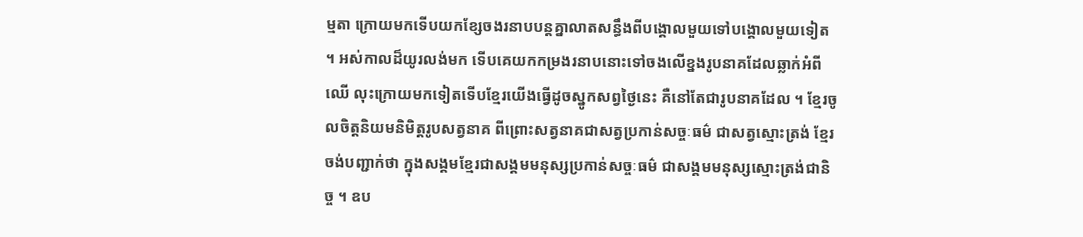ម្មតា ក្រោយមកទើបយកខ្សែចងរនាបបន្តគ្នាលាតសន្ធឹងពីបង្គោលមួយទៅបង្គោលមួយទៀត ។ អស់កាលដ៏យូរលង់មក ទើបគេយកកម្រងរនាបនោះទៅចងលើខ្នងរូបនាគដែលឆ្លាក់អំពីឈើ លុះក្រោយមកទៀតទើបខ្មែរយើងធ្វើដូចស្នូកសព្វថ្ងៃនេះ គឺនៅតែជារូបនាគដែល ។ ខ្មែរចូលចិត្តនិយមនិមិត្តរូបសត្វនាគ ពីព្រោះសត្វនាគជាសត្វប្រកាន់សច្ចៈធម៌ ជាសត្វស្មោះត្រង់ ខ្មែរចង់បញ្ជាក់ថា ក្នុងសង្គមខ្មែរជាសង្គមមនុស្សប្រកាន់សច្ចៈធម៌ ជាសង្គមមនុស្សស្មោះត្រង់ជានិច្ច ។ ឧប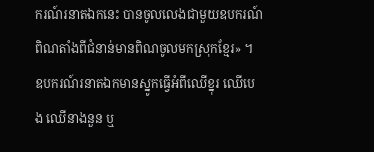ករណ៍រនាតឯកនេះ បានចូលលេងជាមួយឧបករណ៍ពិណតាំងពីជំនាន់មានពិណចូលមកស្រុកខ្មែរ» ។
ឧបករណ៍រនាតឯកមានស្នូកធ្វើអំពីឈើខ្នុរ ឈើបេង ឈើនាងនួន ឬ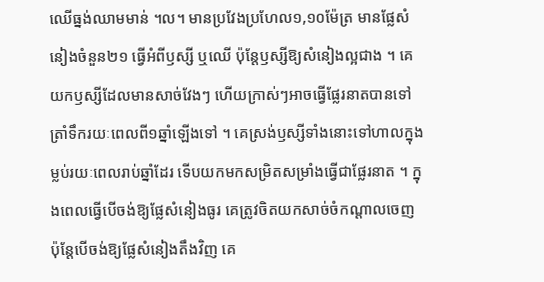ឈើធ្នង់ឈាមមាន់ ។ល។ មានប្រវែងប្រហែល១,១០ម៉ែត្រ មានផ្លែសំនៀងចំនួន២១ ធ្វើអំពីឫស្សី ឬឈើ ប៉ុន្តែឫស្សីឱ្យសំនៀងល្អជាង ។ គេយកឫស្សីដែលមានសាច់វែងៗ ហើយក្រាស់ៗអាចធ្វើផ្លែរនាតបានទៅត្រាំទឹករយៈពេលពី១ឆ្នាំឡើងទៅ ។ គេស្រង់ឫស្សីទាំងនោះទៅហាលក្នុងម្លប់រយៈពេលរាប់ឆ្នាំដែរ ទើបយកមកសម្រិតសម្រាំងធ្វើជាផ្លែរនាត ។ ក្នុងពេលធ្វើបើចង់ឱ្យផ្លែសំនៀងធូរ គេត្រូវចិតយកសាច់ចំកណ្តាលចេញ ប៉ុន្តែបើចង់ឱ្យផ្លែសំនៀងតឹងវិញ គេ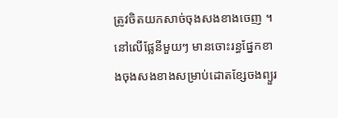ត្រូវចិតយកសាច់ចុងសងខាងចេញ ។ នៅលើផ្លែនីមួយៗ មានចោះរន្ធផ្នែកខាងចុងសងខាងសម្រាប់ដោតខ្សែចងព្យួរ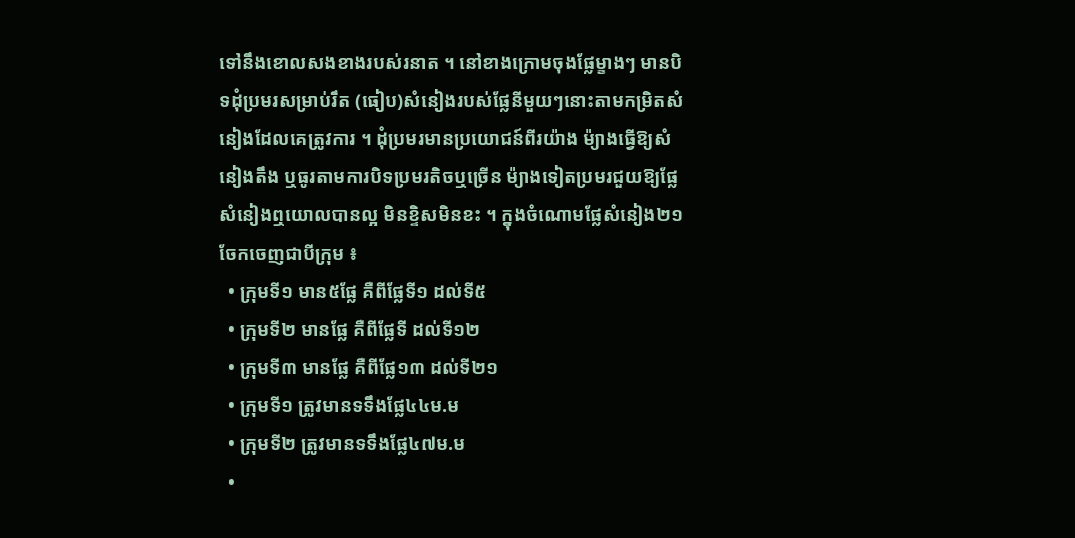ទៅនឹងខោលសងខាងរបស់រនាត ។ នៅខាងក្រោមចុងផ្លែម្ខាងៗ មានបិទដុំប្រមរសម្រាប់រឹត (ធៀប)សំនៀងរបស់ផ្លែនីមួយៗនោះតាមកម្រិតសំនៀងដែលគេត្រូវការ ។ ដុំប្រមរមានប្រយោជន៍ពីរយ៉ាង ម៉្យាងធ្វើឱ្យសំនៀងតឹង ឬធូរតាមការបិទប្រមរតិចឬច្រើន ម៉្យាងទៀតប្រមរជួយឱ្យផ្លែសំនៀងឮយោលបានល្អ មិនខ្ទិសមិនខះ ។ ក្នុងចំណោមផ្លែសំនៀង២១ ចែកចេញជាបីក្រុម ៖
  • ក្រុមទី១ មាន៥ផ្លែ គឺពីផ្លែទី១ ដល់ទី៥
  • ក្រុមទី២ មានផ្លែ គឺពីផ្លែទី ដល់ទី១២
  • ក្រុមទី៣ មានផ្លែ គឺពីផ្លែ១៣ ដល់ទី២១
  • ក្រុមទី១ ត្រូវមានទទឹងផ្លែ៤៤ម.ម
  • ក្រុមទី២ ត្រូវមានទទឹងផ្លែ៤៧ម.ម
  •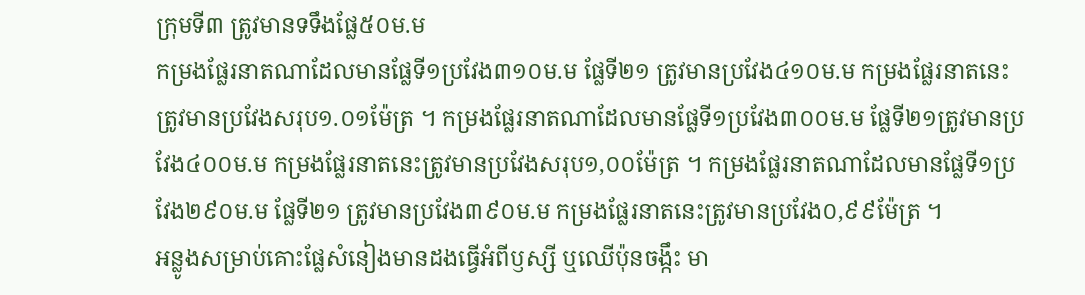ក្រុមទី៣ ត្រូវមានទទឹងផ្លែ៥០ម.ម
កម្រងផ្លែរនាតណាដែលមានផ្លែទី១ប្រវែង៣១០ម.ម ផ្លែទី២១ ត្រូវមានប្រវែង៤១០ម.ម កម្រងផ្លែរនាតនេះត្រូវមានប្រវែងសរុប១.០១ម៉ែត្រ ។ កម្រងផ្លែរនាតណាដែលមានផ្លែទី១ប្រវែង៣០០ម.ម ផ្លែទី២១ត្រូវមានប្រវែង៤០០ម.ម កម្រងផ្លែរនាតនេះត្រូវមានប្រវែងសរុប១,០០ម៉ែត្រ ។ កម្រងផ្លែរនាតណាដែលមានផ្លែទី១ប្រវែង២៩០ម.ម ផ្លែទី២១ ត្រូវមានប្រវែង៣៩០ម.ម កម្រងផ្លែរនាតនេះត្រូវមានប្រវែង០,៩៩ម៉ែត្រ ។
អន្លូងសម្រាប់គោះផ្លែសំនៀងមានដងធ្វើអំពីឫស្សី ឬឈើប៉ុនចង្កឹះ មា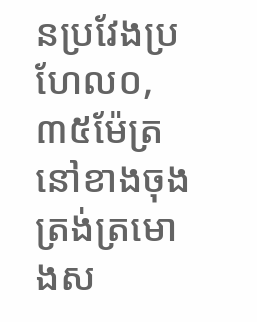នប្រវែងប្រហែល០,៣៥ម៉ែត្រ នៅខាងចុងត្រង់ត្រមោងស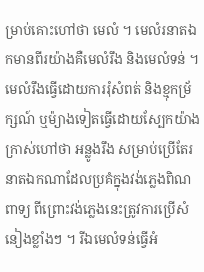ម្រាប់គោះហៅថា មេលំ ។ មេលំរនាតឯកមានពីរយ៉ាងគឺមេលំរឹង និងមេលំទន់ ។ មេលំរឹងធ្វើដោយការរុំសំពត់ និងខ្មុកម្រ័ក្សណ៍ ឬម៉្យាងទៀតធ្វើដោយស្បែកយ៉ាងក្រាស់ហៅថា អន្លូងរឹង សម្រាប់ប្រើតែរនាតឯកណាដែលប្រគំក្នុងវង់ភ្លេងពិណពាទ្យ ពីព្រោះវង់ភ្លេងនេះត្រូវការប្រើសំនៀងខ្លាំងៗ ។ រីឯមេលំទន់ធ្វើអំ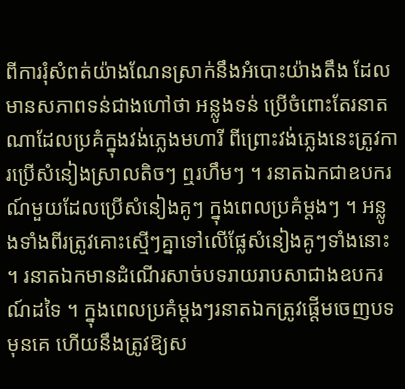ពីការរុំសំពត់យ៉ាងណែនស្រាក់នឹងអំបោះយ៉ាងតឹង ដែលមានសភាពទន់ជាងហៅថា អន្លូងទន់ ប្រើចំពោះតែរនាតណាដែលប្រគំក្នុងវង់ភ្លេងមហារី ពីព្រោះវង់ភ្លេងនេះត្រូវការប្រើសំនៀងស្រាលតិចៗ ឮរហឹមៗ ។ រនាតឯកជាឧបករណ៍មួយដែលប្រើសំនៀងគូៗ ក្នុងពេលប្រគំម្តងៗ ។ អន្លូងទាំងពីរត្រូវគោះស្មើៗគ្នាទៅលើផ្លែសំនៀងគូៗទាំងនោះ ។ រនាតឯកមានដំណើរសាច់បទរាយរាបសាជាងឧបករណ៍ដទៃ ។ ក្នុងពេលប្រគំម្តងៗរនាតឯកត្រូវផ្តើមចេញបទមុនគេ ហើយនឹងត្រូវឱ្យស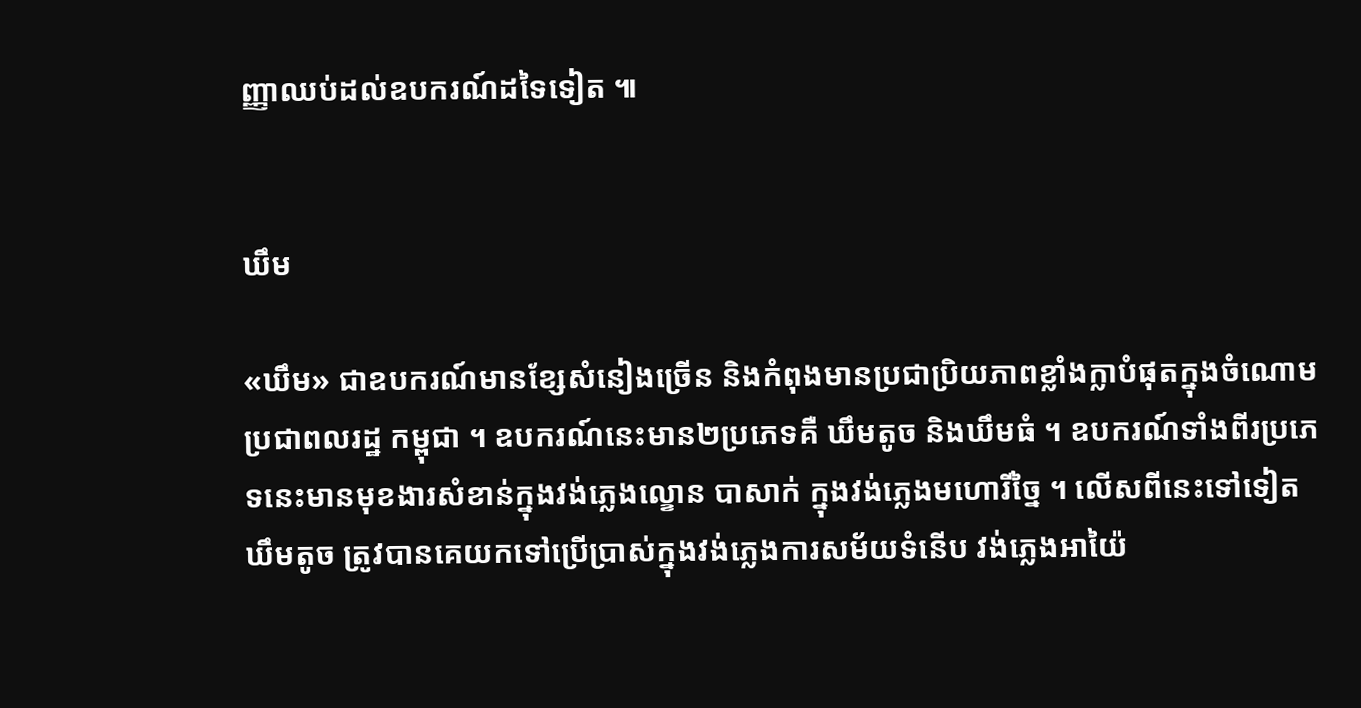ញ្ញាឈប់ដល់ឧបករណ៍ដទៃទៀត ៕


ឃឹម

«ឃឹម» ជាឧបករណ៍មានខ្សែសំនៀងច្រើន និងកំពុងមានប្រជាប្រិយភាពខ្លាំងក្លាបំផុតក្នុងចំណោមប្រជាពលរដ្ឋ កម្ពុជា ។ ឧបករណ៍នេះមាន២ប្រភេទគឺ ឃឹមតូច និងឃឹមធំ ។ ឧបករណ៍ទាំងពីរប្រភេទនេះមានមុខងារសំខាន់ក្នុងវង់ភ្លេងល្ខោន បាសាក់ ក្នុងវង់ភ្លេងមហោរីច្នៃ ។ លើសពីនេះទៅទៀត ឃឹមតូច ត្រូវបានគេយកទៅប្រើប្រាស់ក្នុងវង់ភ្លេងការសម័យទំនើប វង់ភ្លេងអាយ៉ៃ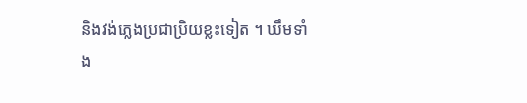និងវង់ភ្លេងប្រជាប្រិយខ្លះទៀត ។ ឃឹមទាំង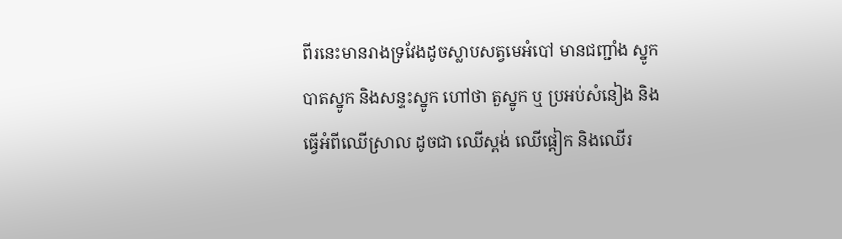ពីរនេះមានរាងទ្រវែងដូចស្លាបសត្វមេអំបៅ មានជញ្ជាំង ស្នូក បាតស្នូក និងសន្ទះស្នូក ហៅថា តួស្នូក ឬ ប្រអប់សំនៀង និងធ្វើអំពីឈើស្រាល ដូចជា ឈើស្ពង់ ឈើផ្ដៀក និងឈើរ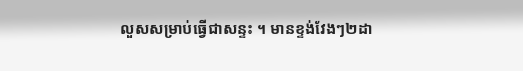លួសសម្រាប់ធ្វើជាសន្ទះ ។ មានខ្ទង់វែងៗ២ដា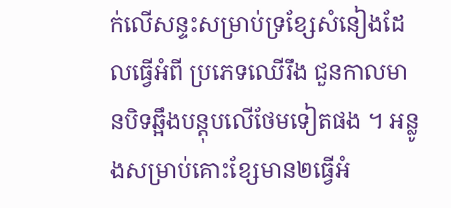ក់លើសន្ទះសម្រាប់ទ្រខ្សែសំនៀងដែលធ្វើអំពី ប្រភេទឈើរឹង ជួនកាលមានបិទឆ្អឹងបន្ដុបលើថែមទៀតផង ។ អន្លូងសម្រាប់គោះខ្សែមាន២ធ្វើអំ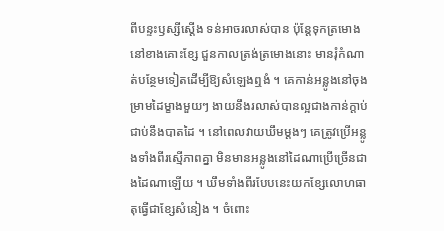ពីបន្ទះឫស្សីស្ដើង ទន់អាចរលាស់បាន ប៉ុន្ដែទុកត្រមោងនៅខាងគោះខ្សែ ជួនកាលត្រង់ត្រមោងនោះ មានរុំកំណាត់បន្ថែមទៀតដើម្បីឱ្យសំឡេងឮងំ ។ គេកាន់អន្លូងនៅចុងម្រាមដៃម្ខាងមួយៗ ងាយនឹងរលាស់បានល្អជាងកាន់ក្ដាប់ជាប់នឹងបាតដៃ ។ នៅពេលវាយឃឹមម្ដងៗ គេត្រូវប្រើអន្លូងទាំងពីរស្មើភាពគ្នា មិនមានអន្លូងនៅដៃណាប្រើច្រើនជាងដៃណាឡើយ ។ ឃឹមទាំងពីរបែបនេះយកខ្សែលោហធាតុធ្វើជាខ្សែសំនៀង ។ ចំពោះ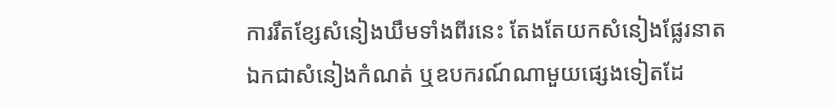ការរឹតខ្សែសំនៀងឃឹមទាំងពីរនេះ តែងតែយកសំនៀងផ្លែរនាតឯកជាសំនៀងកំណត់ ឬឧបករណ៍ណាមួយផ្សេងទៀតដែ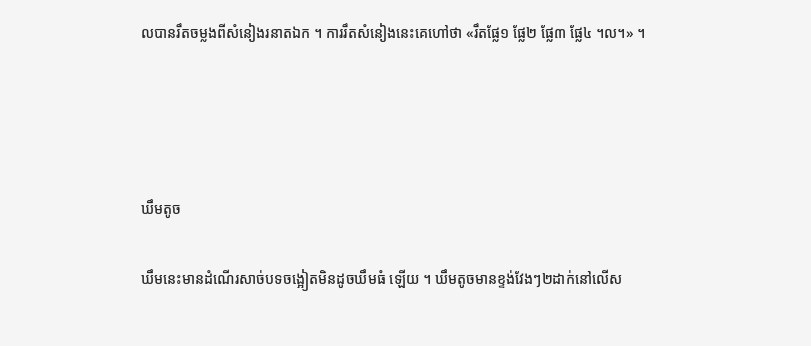លបានរឹតចម្លងពីសំនៀងរនាតឯក ។ ការរឹតសំនៀងនេះគេហៅថា «រឹតផ្លែ១ ផ្លែ២ ផ្លែ៣ ផ្លែ៤ ។ល។» ។




ឃឹមតូច

ឃឹមនេះមានដំណើរសាច់បទចង្អៀតមិនដូចឃឹមធំ ឡើយ ។ ឃឹមតូចមានខ្ទង់វែងៗ២ដាក់នៅលើស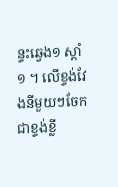ន្ទះឆ្វេង១ ស្ដាំ១ ។ លើខ្ទង់វែងនីមួយៗចែកជាខ្ទង់ខ្លី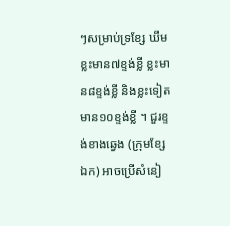ៗសម្រាប់ទ្រខ្សែ ឃឹមខ្លះមាន៧ខ្ទង់ខ្លី ខ្លះមាន៨ខ្ទង់ខ្លី និងខ្លះទៀតមាន១០ខ្ទង់ខ្លី ។ ជួរខ្ទង់ខាងឆ្វេង (ក្រុមខ្សែឯក) អាចប្រើសំនៀ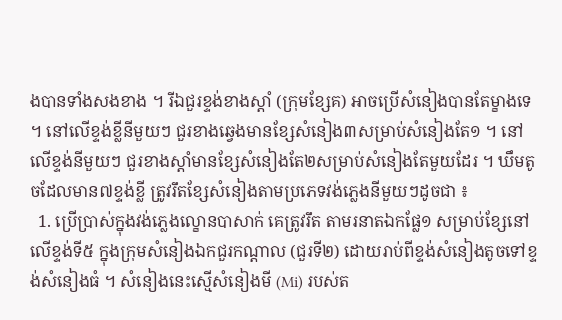ងបានទាំងសងខាង ។ រីឯជួរខ្ទង់ខាងស្ដាំ (ក្រុមខ្សែគ) អាចប្រើសំនៀងបានតែម្ខាងទេ ។ នៅលើខ្ទង់ខ្លីនីមួយៗ ជួរខាងឆ្វេងមានខ្សែសំនៀង៣សម្រាប់សំនៀងតែ១ ។ នៅលើខ្ទង់នីមួយៗ ជួរខាងស្ដាំមានខ្សែសំនៀងតែ២សម្រាប់សំនៀងតែមួយដែរ ។ ឃឹមតូចដែលមាន៧ខ្ទង់ខ្លី ត្រូវរឹតខ្សែសំនៀងតាមប្រភេទវង់ភ្លេងនីមួយៗដូចជា ៖
  1. ប្រើប្រាស់ក្នុងវង់ភ្លេងល្ខោនបាសាក់ គេត្រូវរឹត តាមរនាតឯកផ្លែ១ សម្រាប់ខ្សែនៅលើខ្ទង់ទី៥ ក្នុងក្រុមសំនៀងឯកជួរកណ្ដាល (ជួរទី២) ដោយរាប់ពីខ្ទង់សំនៀងតូចទៅខ្ទង់សំនៀងធំ ។ សំនៀងនេះស្មើសំនៀងមី (Mi) របស់ត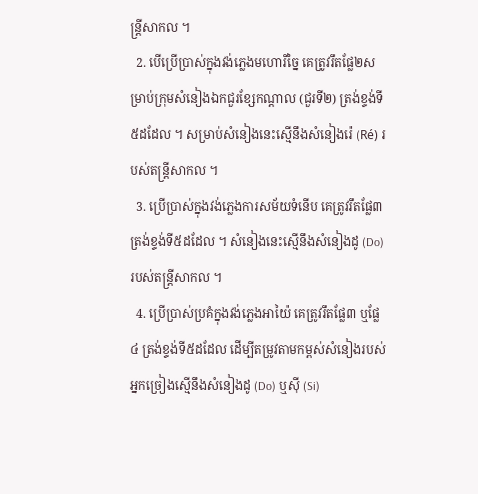ន្ដ្រីសាកល ។
  2. បើប្រើប្រាស់ក្នុងវង់ភ្លេងមហោរីច្នៃ គេត្រូវរឹតផ្លែ២សម្រាប់ក្រុមសំនៀងឯកជួរខ្សែកណ្ដាល (ជួរទី២) ត្រង់ខ្ទង់ទី៥ដដែល ។ សម្រាប់សំនៀងនេះស្មើនឹងសំនៀងរ៉េ (Ré) របស់តន្ដ្រីសាកល ។
  3. ប្រើប្រាស់ក្នុងវង់ភ្លេងការសម័យទំនើប គេត្រូវរឹតផ្លែ៣ ត្រង់ខ្ទង់ទី៥ដដែល ។ សំនៀងនេះស្មើនឹងសំនៀងដូ (Do) របស់តន្ដ្រីសាកល ។
  4. ប្រើប្រាស់ប្រគំក្នុងវង់ភ្លេងអាយ៉ៃ គេត្រូវរឹតផ្លែ៣ ឬផ្លែ៤ ត្រង់ខ្ទង់ទី៥ដដែល ដើម្បីតម្រូវតាមកម្ពស់សំនៀងរបស់អ្នកច្រៀងស្មើនឹងសំនៀងដូ (Do) ឬស៊ី (Si)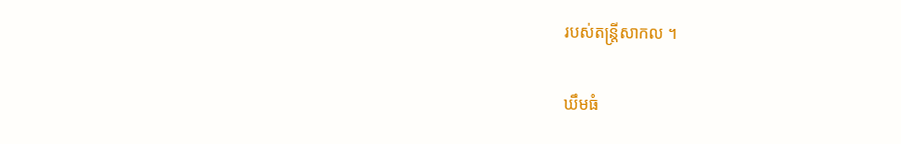របស់តន្ដ្រីសាកល ។

ឃឹមធំ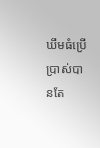ឃឹមធំប្រើប្រាស់បានតែ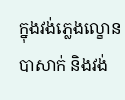ក្នុងវង់ភ្លេងល្ខោន បាសាក់ និងវង់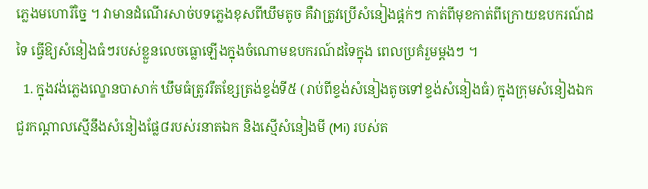ភ្លេងមហោរីច្នៃ ។ វាមានដំណើរសាច់បទភ្លេងខុសពីឃឹមតូច គឺវាត្រូវប្រើសំនៀងផ្ដក់ៗ កាត់ពីមុខកាត់ពីក្រោយឧបករណ៍ដទៃ ធ្វើឱ្យសំនៀងធំៗរបស់ខ្លួនលេចធ្លោឡើងក្នុងចំណោមឧបករណ៍ដទៃក្នុង ពេលប្រគំរួមម្ដងៗ ។
  1. ក្នុងវង់ភ្លេងល្ខោនបាសាក់ ឃឹមធំត្រូវរឹតខ្សែត្រង់ខ្ទង់ទី៥ (រាប់ពីខ្ទង់សំនៀងតូចទៅខ្ទង់សំនៀងធំ) ក្នុងក្រុមសំនៀងឯកជួរកណ្ដាលស្មើនឹងសំនៀងផ្លែ៨របស់រនាតឯក និងស្មើសំនៀងមី (Mi) របស់ត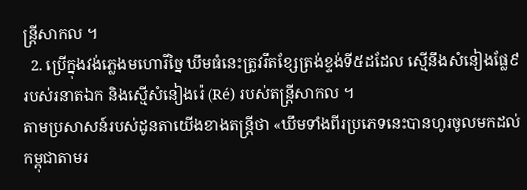ន្ដ្រីសាកល ។
  2. ប្រើក្នុងវង់ភ្លេងមហោរីច្នៃ ឃឹមធំនេះត្រូវរឹតខ្សែត្រង់ខ្ទង់ទី៥ដដែល ស្មើនឹងសំនៀងផ្លែ៩របស់រនាតឯក និងស្មើសំនៀងរ៉េ (Ré) របស់តន្ដ្រីសាកល ។
តាមប្រសាសន៍របស់ដូនតាយើងខាងតន្ដ្រីថា «ឃឹមទាំងពីរប្រភេទនេះបានហូរចូលមកដល់កម្ពុជាតាមរ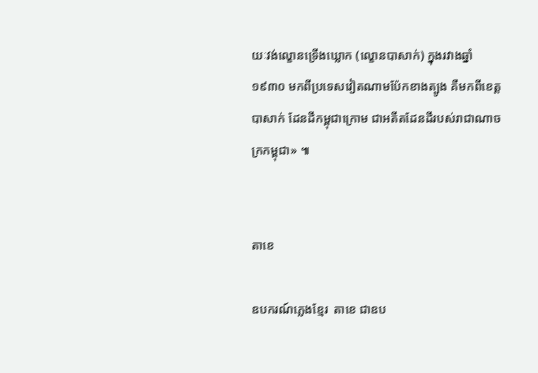យៈវង់ល្ខោនទ្រើងឃ្លោក (ល្ខោនបាសាក់) ក្នុងរវាងឆ្នាំ១៩៣០ មកពីប្រទេសវៀតណាមប៉ែកខាងត្បូង គឺមកពីខេត្ដបាសាក់ ដែនដីកម្ពុជាក្រោម ជាអតីតដែនដីរបស់រាជាណាចក្រកម្ពុជា» ៕


តាខេ

ឧបករណ៍ភ្លេងខ្មែរ  តាខេ ជាឧប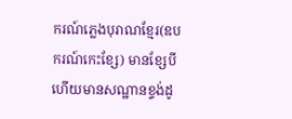ករណ៍ភ្លេងបុរាណខ្មែរ(ឧបករណ៍កេះខ្សែ) មានខ្សែបី ហើយមានសណ្ឋានខ្ទង់ដូ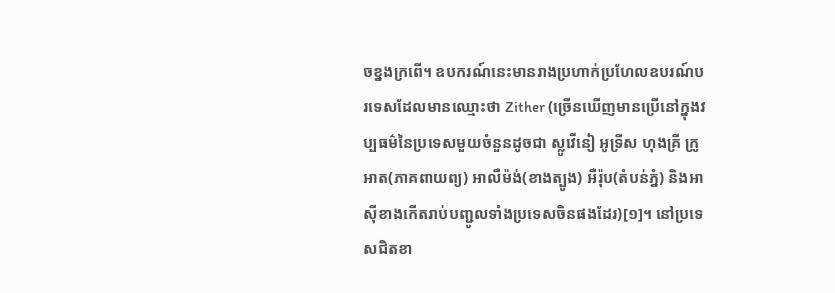ចខ្នងក្រពើ។ ឧបករណ៍នេះមានរាងប្រហាក់ប្រហែលឧបរណ៍បរទេសដែលមានឈ្មោះថា Zither (ច្រើនឃើញមានប្រើនៅក្នុងវប្បធម៌នៃប្រទេសមួយចំនួនដូចជា ស្លូវើនៀ អូទ្រីស ហុងគ្រី ក្រូអាត(ភាគពាយព្យ) អាលឺម៉ង់(ខាងត្បូង) អឺរ៉ុប(តំបន់ភ្នំ) និងអាស៊ីខាងកើតរាប់បញ្ជូលទាំងប្រទេសចិនផងដែរ)[១]។ នៅប្រទេសជិតខា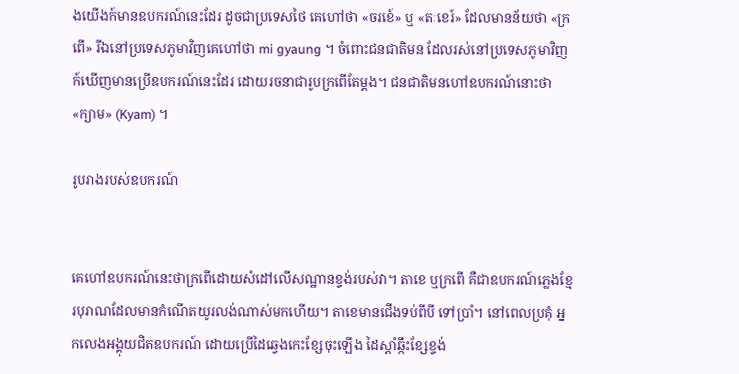ងយើងក៍មានឧបករណ៍នេះដែរ ដូចជាប្រទេសថៃ គេហៅថា «ចរខេ៍» ឬ «តៈខេរ៍» ដែលមានន័យថា «ក្រពើ» រីឯនៅប្រទេសភូមាវិញគេហៅថា mi gyaung ។ ចំពោះជនជាតិមន ដែលរស់នៅប្រទេសភូមាវិញ ក៍ឃើញមានប្រើឧបករណ៍នេះដែរ ដោយរចនាជារូបក្រពើតែម្ដង។ ជនជាតិមនហៅឧបករណ៍នោះថា «ក្យាម» (Kyam) ។

រូបរាងរបស់ឧបករណ៍


គេហៅឧបករណ៍នេះថាក្រពើដោយសំដៅលើសណ្ឋានខ្ទង់របស់វា។ តាខេ ឬក្រពើ គឺជាឧបករណ៍ភ្លេងខ្មែរបុរាណដែលមានកំណើតយូរលង់ណាស់មកហើយ។ តាខេមានជើងទប់ពីបី ទៅប្រាំ។ នៅពេលប្រគុំ អ្នកលេងអង្គុយជិតឧបករណ៍ ដោយប្រើដៃឆ្វេងកេះខ្សែចុះឡើង ដៃស្ដាំឆ្កឹះខ្សែខ្ទង់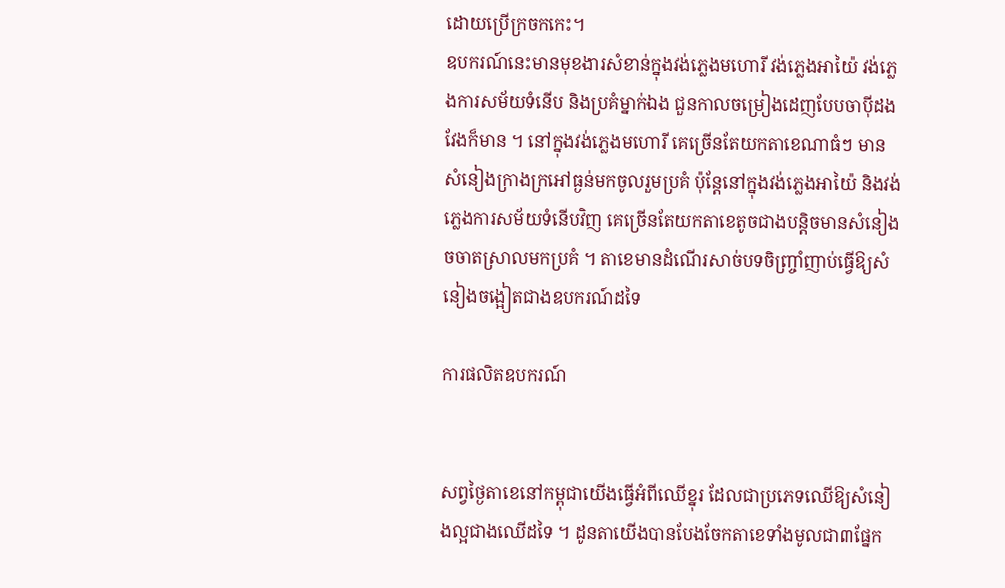ដោយប្រើក្រចកកេះ។
ឧបករណ៍នេះមានមុខងារសំខាន់ក្នុងវង់ភ្លេងមហោរី វង់ភ្លេងអាយ៉ៃ វង់ភ្លេងការសម័យទំនើប និងប្រគំម្នាក់ឯង ជួនកាលចម្រៀងដេញបែបចាប៉ីដងវែងក៏មាន ។ នៅក្នុងវង់ភ្លេងមហោរី គេច្រើនតែយកតាខេណាធំៗ មានសំនៀងក្រាងក្រអៅធ្ងន់មកចូលរួមប្រគំ ប៉ុន្ដែនៅក្នុងវង់ភ្លេងអាយ៉ៃ និងវង់ភ្លេងការសម័យទំនើបវិញ គេច្រើនតែយកតាខេតូចជាងបន្ដិចមានសំនៀងចចាតស្រាលមកប្រគំ ។ តាខេមានដំណើរសាច់បទចិញ្ច្រាំញាប់ធ្វើឱ្យសំនៀងចង្អៀតជាងឧបករណ៍ដទៃ

ការផលិតឧបករណ៍


សព្វថ្ងៃតាខេនៅកម្ពុជាយើងធ្វើអំពីឈើខ្នុរ ដែលជាប្រភេទឈើឱ្យសំនៀងល្អជាងឈើដទៃ ។ ដូនតាយើងបានបែងចែកតាខេទាំងមូលជា៣ផ្នែក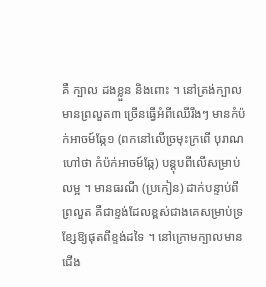គឺ ក្បាល ដងខ្លួន និងពោះ ។ នៅត្រង់ក្បាលមានព្រលួត៣ ច្រើនធ្វើអំពីឈើរឹងៗ មានកំប៉ក់អាចម៍ឆ្កែ១ (ពកនៅលើច្រមុះក្រពើ បុរាណហៅថា កំប៉ក់អាចម៍ឆ្កែ) បន្ដុបពីលើសម្រាប់លម្អ ។ មានធរណី (ប្រកៀន) ដាក់បន្ទាប់ពីព្រលួត គឺជាខ្ទង់ដែលខ្ពស់ជាងគេសម្រាប់ទ្រខ្សែឱ្យផុតពីខ្ទង់ដទៃ ។ នៅក្រោមក្បាលមានជើង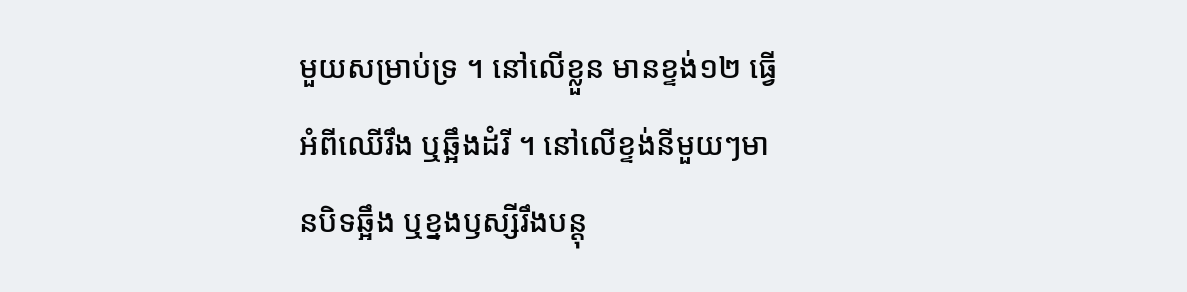មួយសម្រាប់ទ្រ ។ នៅលើខ្លួន មានខ្ទង់១២ ធ្វើអំពីឈើរឹង ឬឆ្អឹងដំរី ។ នៅលើខ្ទង់នីមួយៗមានបិទឆ្អឹង ឬខ្នងឫស្សីរឹងបន្ដុ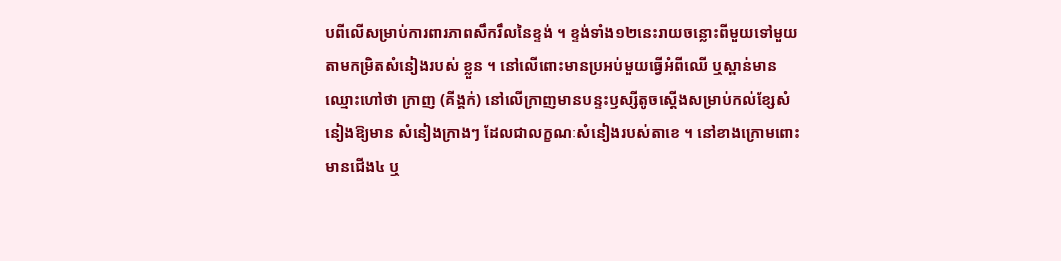បពីលើសម្រាប់ការពារភាពសឹករឹលនៃខ្ទង់ ។ ខ្ទង់ទាំង១២នេះរាយចន្លោះពីមួយទៅមួយតាមកម្រិតសំនៀងរបស់ ខ្លួន ។ នៅលើពោះមានប្រអប់មួយធ្វើអំពីឈើ ឬស្ពាន់មានឈ្មោះហៅថា ក្រាញ (គីង្គក់) នៅលើក្រាញមានបន្ទះឫស្សីតូចស្ដើងសម្រាប់កល់ខ្សែសំនៀងឱ្យមាន សំនៀងក្រាងៗ ដែលជាលក្ខណៈសំនៀងរបស់តាខេ ។ នៅខាងក្រោមពោះមានជើង៤ ឬ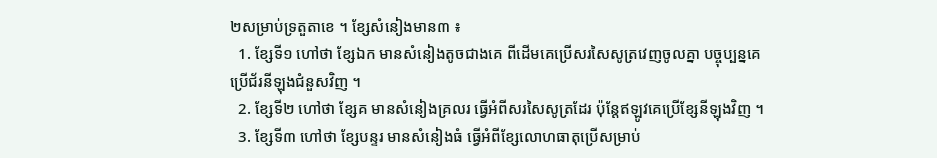២សម្រាប់ទ្រតួតាខេ ។ ខ្សែសំនៀងមាន៣ ៖
  1. ខ្សែទី១ ហៅថា ខ្សែឯក មានសំនៀងតូចជាងគេ ពីដើមគេប្រើសរសៃសូត្រវេញចូលគ្នា បច្ចុប្បន្នគេប្រើជ័រនីឡុងជំនួសវិញ ។
  2. ខ្សែទី២ ហៅថា ខ្សែគ មានសំនៀងគ្រលរ ធ្វើអំពីសរសៃសូត្រដែរ ប៉ុន្ដែឥឡូវគេប្រើខ្សែនីឡុងវិញ ។
  3. ខ្សែទី៣ ហៅថា ខ្សែបន្ទរ មានសំនៀងធំ ធ្វើអំពីខ្សែលោហធាតុប្រើសម្រាប់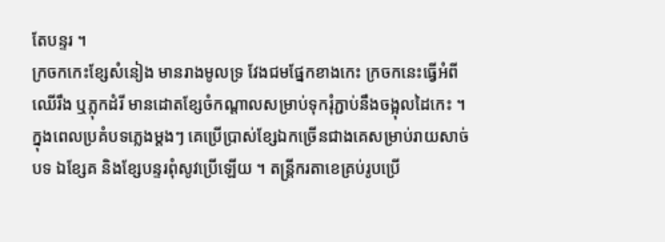តែបន្ទរ ។
ក្រចកកេះខ្សែសំនៀង មានរាងមូលទ្រ វែងជមផ្នែកខាងកេះ ក្រចកនេះធ្វើអំពីឈើរឹង ឬភ្លុកដំរី មានដោតខ្សែចំកណ្ដាលសម្រាប់ទុករុំភ្ជាប់នឹងចង្អុលដៃកេះ ។ ក្នុងពេលប្រគំបទភ្លេងម្ដងៗ គេប្រើប្រាស់ខ្សែឯកច្រើនជាងគេសម្រាប់រាយសាច់បទ ឯខ្សែគ និងខ្សែបន្ទរពុំសូវប្រើឡើយ ។ តន្ដ្រីករតាខេគ្រប់រូបប្រើ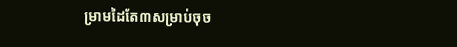ម្រាមដៃតែ៣សម្រាប់ចុច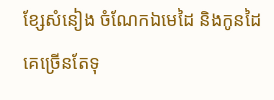ខ្សែសំនៀង ចំណែកឯមេដៃ និងកូនដៃគេច្រើនតែទុ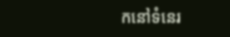កនៅទំនេរ